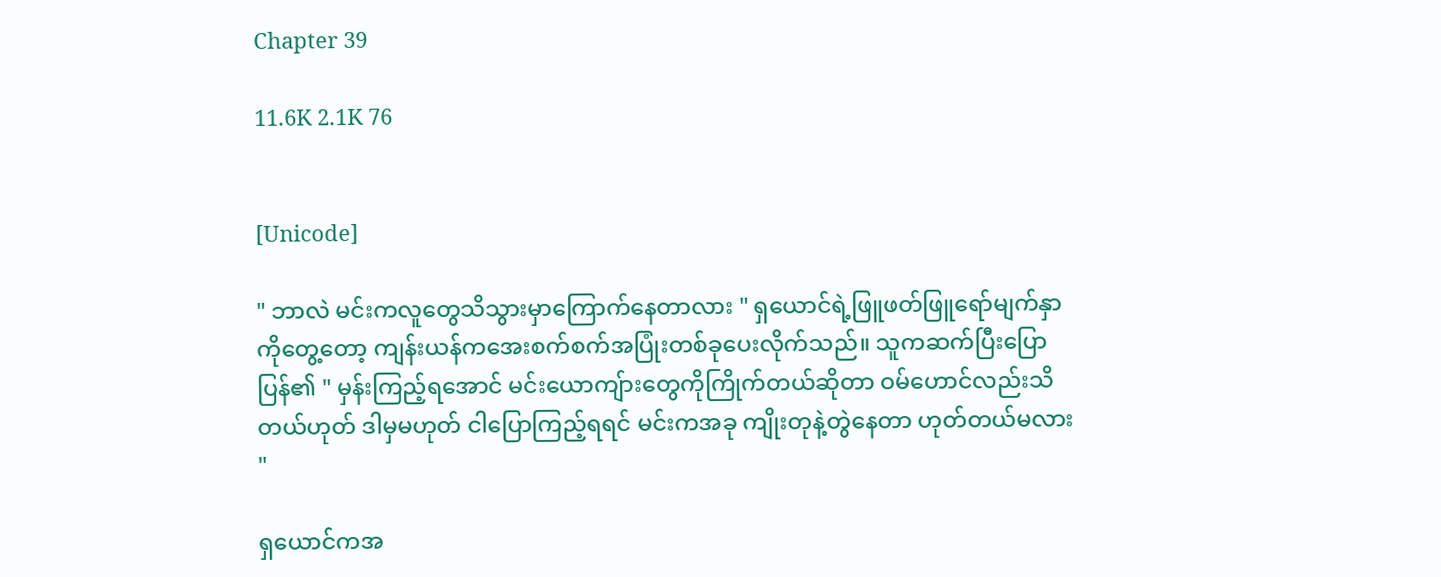Chapter 39

11.6K 2.1K 76


[Unicode]

" ဘာလဲ မင်းကလူတွေသိသွားမှာကြောက်နေတာလား " ရှယောင်ရဲ့ဖြူဖတ်ဖြူရော်မျက်နှာကိုတွေ့တော့ ကျန်းယန်ကအေးစက်စက်အပြုံးတစ်ခုပေးလိုက်သည်။ သူကဆက်ပြီးပြောပြန်၏ " မှန်းကြည့်ရအောင် မင်းယောကျ်ားတွေကိုကြိုက်တယ်ဆိုတာ ဝမ်ဟောင်လည်းသိတယ်ဟုတ် ဒါမှမဟုတ် ငါပြောကြည့်ရရင် မင်းကအခု ကျိုးတုနဲ့တွဲနေတာ ဟုတ်တယ်မလား "

ရှယောင်ကအ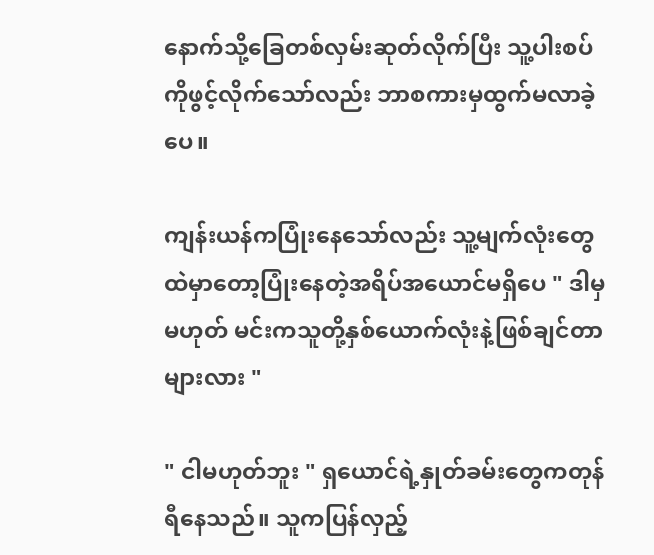နောက်သို့ခြေတစ်လှမ်းဆုတ်လိုက်ပြီး သူ့ပါးစပ်ကိုဖွင့်လိုက်သော်လည်း ဘာစကားမှထွက်မလာခဲ့ပေ။

ကျန်းယန်ကပြုံးနေသော်လည်း သူ့မျက်လုံးတွေထဲမှာတော့ပြုံးနေတဲ့အရိပ်အယောင်မရှိပေ " ဒါမှမဟုတ် မင်းကသူတို့နှစ်ယောက်လုံးနဲ့ဖြစ်ချင်တာများလား "

" ငါမဟုတ်ဘူး " ရှယောင်ရဲ့နှုတ်ခမ်းတွေကတုန်ရီနေသည်။ သူကပြန်လှည့်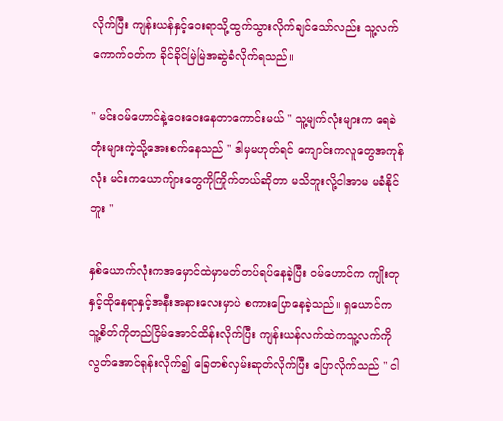လိုက်ပြီး ကျန်းယန်နှင့်ဝေးရာသို့ထွက်သွားလိုက်ချင်သော်လည်း သူ့လက်ကောက်ဝတ်က ခိုင်ခိုင်မြဲမြဲအဆွဲခံလိုက်ရသည်။

" မင်းဝမ်ဟောင်နဲ့ဝေးဝေးနေတာကောင်းမယ် " သူ့မျက်လုံးများက ရေခဲတုံးများကဲ့သို့အေးစက်နေသည် " ဒါမှမဟုတ်ရင် ကျောင်းကလူတွေအကုန်လုံး မင်းကယောကျ်ားတွေကိုကြိုက်တယ်ဆိုတာ မသိဘူးလို့ငါအာမ မခံနိုင်ဘူး "

နှစ်ယောက်လုံးကအမှောင်ထဲမှာမတ်တပ်ရပ်နေခဲ့ပြီး ဝမ်ဟောင်က ကျိုးတုနှင့်ထိုနေရာနှင့်အနီးအနားလေးမှာပဲ စကားပြောနေခဲ့သည်။ ရှယောင်ကသူ့စိတ်ကိုတည်ငြိမ်အောင်ထိန်းလိုက်ပြီး ကျန်းယန်လက်ထဲကသူ့လက်ကိုလွတ်အောင်ရုန်းလိုက်၍ ခြေတစ်လှမ်းဆုတ်လိုက်ပြီး ပြောလိုက်သည် " ငါ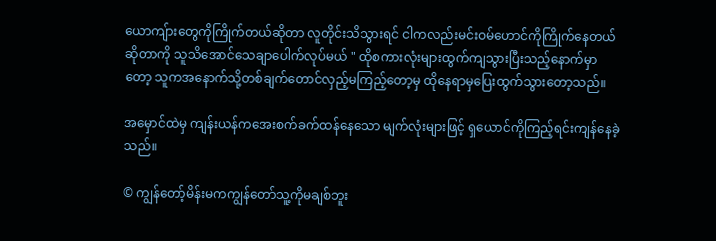ယောကျ်ားတွေကိုကြိုက်တယ်ဆိုတာ လူတိုင်းသိသွားရင် ငါကလည်းမင်းဝမ်ဟောင်ကိုကြိုက်နေတယ်ဆိုတာကို သူသိအောင်သေချာပေါက်လုပ်မယ် " ထိုစကားလုံးများထွက်ကျသွားပြီးသည့်နောက်မှာတော့ သူကအနောက်သို့တစ်ချက်တောင်လှည့်မကြည့်တော့မှ ထိုနေရာမှပြေးထွက်သွားတော့သည်။

အမှောင်ထဲမှ ကျန်းယန်ကအေးစက်ခက်ထန်နေသော မျက်လုံးများဖြင့် ရှယောင်ကိုကြည့်ရင်းကျန်နေခဲ့သည်။

© ကျွန်တော့်မိန်းမကကျွန်တော်သူ့ကိုမချစ်ဘူး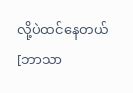လို့ပဲထင်နေတယ် [ဘာသာ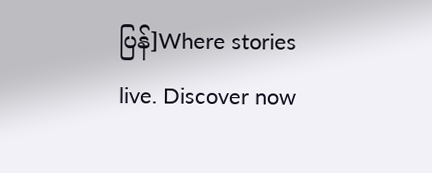ပြန်]Where stories live. Discover now